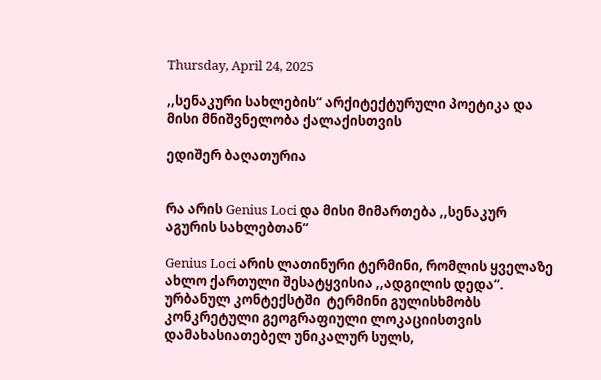Thursday, April 24, 2025

,,სენაკური სახლების“ არქიტექტურული პოეტიკა და მისი მნიშვნელობა ქალაქისთვის

ედიშერ ბაღათურია


რა არის Genius Loci და მისი მიმართება ,,სენაკურ აგურის სახლებთან“

Genius Loci არის ლათინური ტერმინი, რომლის ყველაზე ახლო ქართული შესატყვისია ,,ადგილის დედა“. ურბანულ კონტექსტში  ტერმინი გულისხმობს კონკრეტული გეოგრაფიული ლოკაციისთვის დამახასიათებელ უნიკალურ სულს,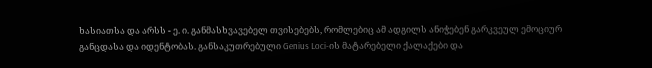ხასიათსა და არსს - ე. ი. განმასხვავებელ თვისებებს, რომლებიც ამ ადგილს ანიჭებენ გარკვეულ ემოციურ განცდასა და იდენტობას. განსაკუთრებული Genius Loci-ის მატარებელი ქალაქები და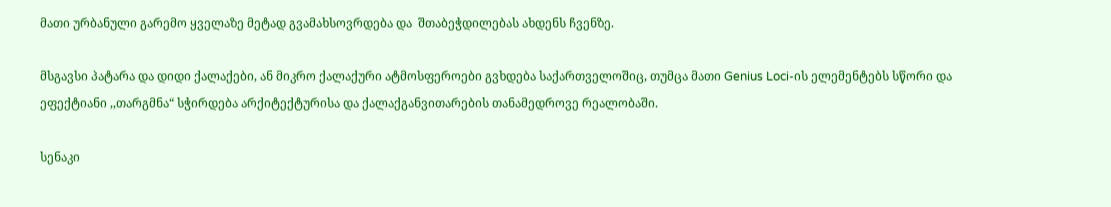მათი ურბანული გარემო ყველაზე მეტად გვამახსოვრდება და  შთაბეჭდილებას ახდენს ჩვენზე.

მსგავსი პატარა და დიდი ქალაქები, ან მიკრო ქალაქური ატმოსფეროები გვხდება საქართველოშიც, თუმცა მათი Genius Loci-ის ელემენტებს სწორი და ეფექტიანი ,,თარგმნა“ სჭირდება არქიტექტურისა და ქალაქგანვითარების თანამედროვე რეალობაში.

სენაკი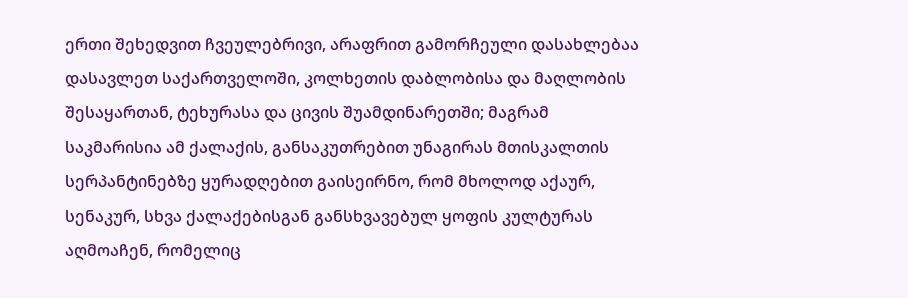ერთი შეხედვით ჩვეულებრივი, არაფრით გამორჩეული დასახლებაა დასავლეთ საქართველოში, კოლხეთის დაბლობისა და მაღლობის შესაყართან, ტეხურასა და ცივის შუამდინარეთში; მაგრამ საკმარისია ამ ქალაქის, განსაკუთრებით უნაგირას მთისკალთის სერპანტინებზე ყურადღებით გაისეირნო, რომ მხოლოდ აქაურ, სენაკურ, სხვა ქალაქებისგან განსხვავებულ ყოფის კულტურას აღმოაჩენ, რომელიც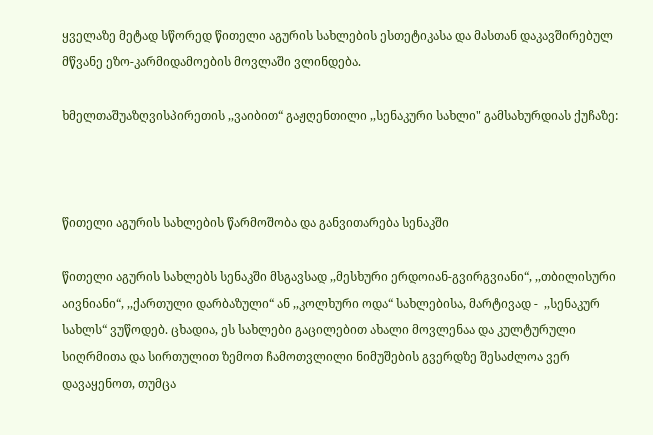ყველაზე მეტად სწორედ წითელი აგურის სახლების ესთეტიკასა და მასთან დაკავშირებულ მწვანე ეზო-კარმიდამოების მოვლაში ვლინდება.

ხმელთაშუაზღვისპირეთის ,,ვაიბით“ გაჟღენთილი ,,სენაკური სახლი" გამსახურდიას ქუჩაზე:



წითელი აგურის სახლების წარმოშობა და განვითარება სენაკში

წითელი აგურის სახლებს სენაკში მსგავსად ,,მესხური ერდოიან-გვირგვიანი“, ,,თბილისური აივნიანი“, ,,ქართული დარბაზული“ ან ,,კოლხური ოდა“ სახლებისა, მარტივად -  ,,სენაკურ სახლს“ ვუწოდებ. ცხადია, ეს სახლები გაცილებით ახალი მოვლენაა და კულტურული სიღრმითა და სირთულით ზემოთ ჩამოთვლილი ნიმუშების გვერდზე შესაძლოა ვერ დავაყენოთ, თუმცა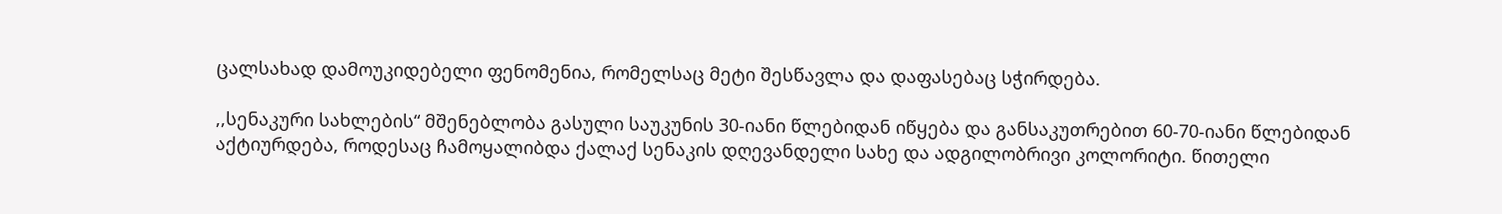ცალსახად დამოუკიდებელი ფენომენია, რომელსაც მეტი შესწავლა და დაფასებაც სჭირდება.

,,სენაკური სახლების“ მშენებლობა გასული საუკუნის 30-იანი წლებიდან იწყება და განსაკუთრებით 60-70-იანი წლებიდან აქტიურდება, როდესაც ჩამოყალიბდა ქალაქ სენაკის დღევანდელი სახე და ადგილობრივი კოლორიტი. წითელი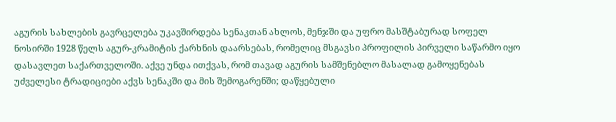აგურის სახლების გავრცელება უკავშირდება სენაკთან ახლოს, მენჯში და უფრო მასშტაბურად სოფელ ნოსირში 1928 წელს აგურ-კრამიტის ქარხნის დაარსებას, რომელიც მსგავსი პროფილის პირველი საწარმო იყო დასავლეთ საქართველოში. აქვე უნდა ითქვას, რომ თავად აგურის სამშენებლო მასალად გამოყენებას უძველესი ტრადიციები აქვს სენაკში და მის შემოგარენში; დაწყებული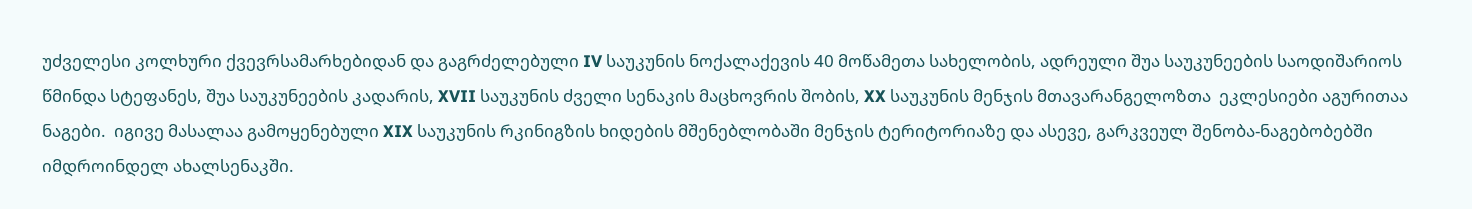უძველესი კოლხური ქვევრსამარხებიდან და გაგრძელებული IV საუკუნის ნოქალაქევის 40 მოწამეთა სახელობის, ადრეული შუა საუკუნეების საოდიშარიოს წმინდა სტეფანეს, შუა საუკუნეების კადარის, XVII საუკუნის ძველი სენაკის მაცხოვრის შობის, XX საუკუნის მენჯის მთავარანგელოზთა  ეკლესიები აგურითაა ნაგები.  იგივე მასალაა გამოყენებული XIX საუკუნის რკინიგზის ხიდების მშენებლობაში მენჯის ტერიტორიაზე და ასევე, გარკვეულ შენობა-ნაგებობებში იმდროინდელ ახალსენაკში.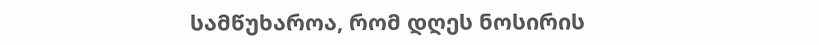სამწუხაროა, რომ დღეს ნოსირის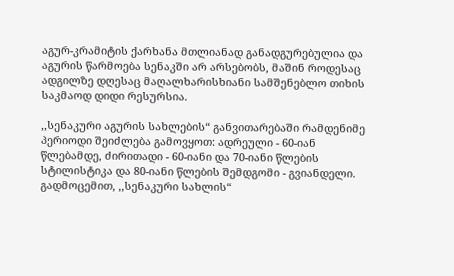აგურ-კრამიტის ქარხანა მთლიანად განადგურებულია და აგურის წარმოება სენაკში არ არსებობს, მაშინ როდესაც ადგილზე დღესაც მაღალხარისხიანი სამშენებლო თიხის საკმაოდ დიდი რესურსია.

,,სენაკური აგურის სახლების“ განვითარებაში რამდენიმე პერიოდი შეიძლება გამოვყოთ: ადრეული - 60-იან წლებამდე, ძირითადი - 60-იანი და 70-იანი წლების სტილისტიკა და 80-იანი წლების შემდგომი - გვიანდელი. გადმოცემით, ,,სენაკური სახლის“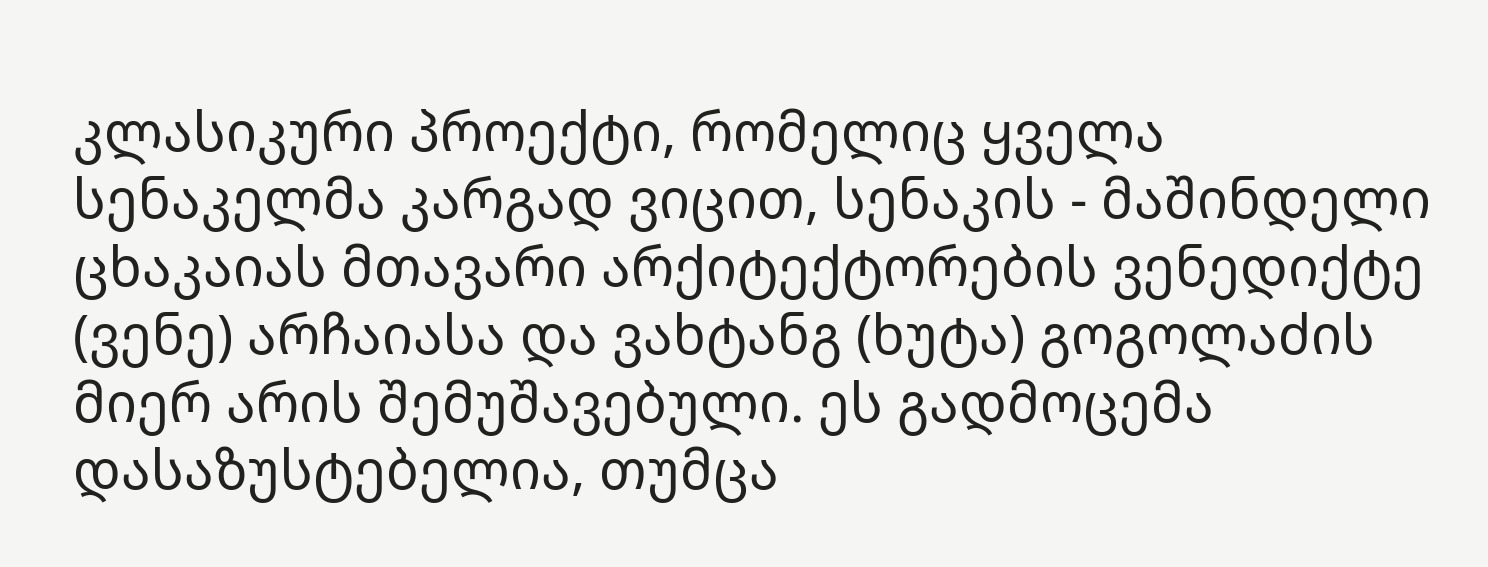კლასიკური პროექტი, რომელიც ყველა სენაკელმა კარგად ვიცით, სენაკის - მაშინდელი ცხაკაიას მთავარი არქიტექტორების ვენედიქტე (ვენე) არჩაიასა და ვახტანგ (ხუტა) გოგოლაძის მიერ არის შემუშავებული. ეს გადმოცემა დასაზუსტებელია, თუმცა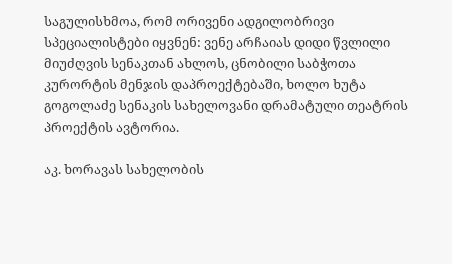საგულისხმოა, რომ ორივენი ადგილობრივი სპეციალისტები იყვნენ: ვენე არჩაიას დიდი წვლილი მიუძღვის სენაკთან ახლოს, ცნობილი საბჭოთა კურორტის მენჯის დაპროექტებაში, ხოლო ხუტა გოგოლაძე სენაკის სახელოვანი დრამატული თეატრის პროექტის ავტორია.

აკ. ხორავას სახელობის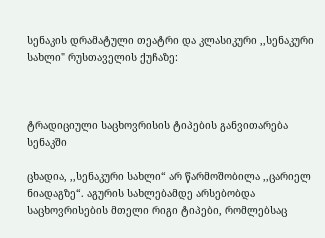სენაკის დრამატული თეატრი და კლასიკური ,,სენაკური სახლი" რუსთაველის ქუჩაზე:



ტრადიციული საცხოვრისის ტიპების განვითარება სენაკში

ცხადია, ,,სენაკური სახლი“ არ წარმოშობილა ,,ცარიელ ნიადაგზე“. აგურის სახლებამდე არსებობდა საცხოვრისების მთელი რიგი ტიპები, რომლებსაც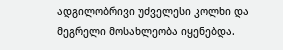ადგილობრივი უძველესი კოლხი და მეგრელი მოსახლეობა იყენებდა.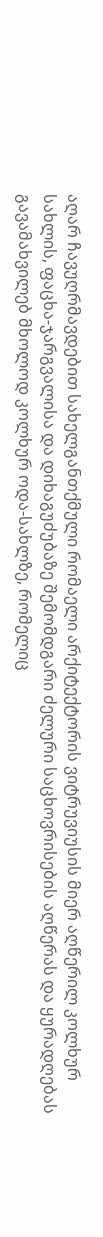აღარ ჩავუღრმავდებით სახელგანთქმული რომაელი არქიტექტორის ვიტრუვიუსის მიერ აღწერილ კოლხურ სახლის, ფაცხა-ჯარგვალისა და დიხაგუძუბაზე შემომდგარი ძელური საცხოვრისების აღწერას და ყურადღებას გავამახვილებ მხოლოდ კოლხურ ოდა-სახლზე, რომელიც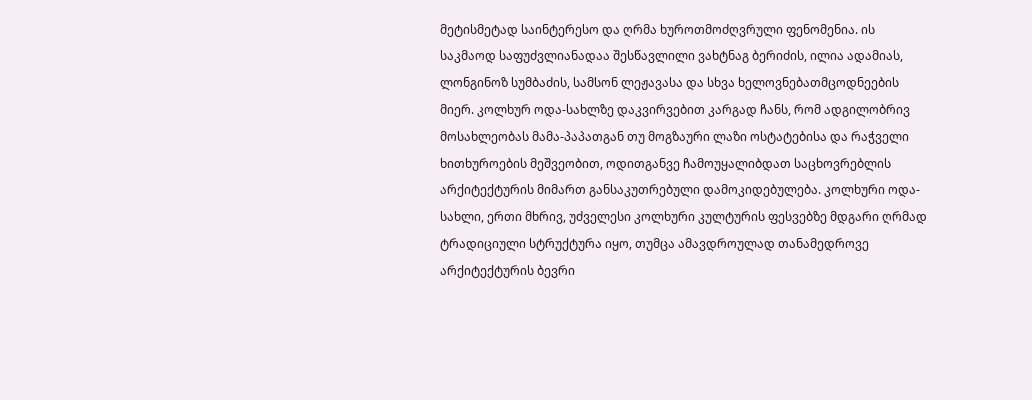მეტისმეტად საინტერესო და ღრმა ხუროთმოძღვრული ფენომენია. ის საკმაოდ საფუძვლიანადაა შესწავლილი ვახტნაგ ბერიძის, ილია ადამიას, ლონგინოზ სუმბაძის, სამსონ ლეჟავასა და სხვა ხელოვნებათმცოდნეების მიერ. კოლხურ ოდა-სახლზე დაკვირვებით კარგად ჩანს, რომ ადგილობრივ მოსახლეობას მამა-პაპათგან თუ მოგზაური ლაზი ოსტატებისა და რაჭველი ხითხუროების მეშვეობით, ოდითგანვე ჩამოუყალიბდათ საცხოვრებლის არქიტექტურის მიმართ განსაკუთრებული დამოკიდებულება. კოლხური ოდა-სახლი, ერთი მხრივ, უძველესი კოლხური კულტურის ფესვებზე მდგარი ღრმად ტრადიციული სტრუქტურა იყო, თუმცა ამავდროულად თანამედროვე არქიტექტურის ბევრი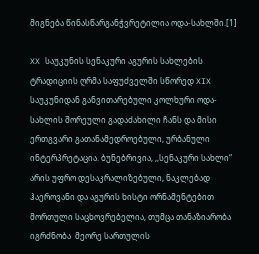მიგნება წინასწარგანჭვრეტილია ოდა-სახლში.[1]

XX საუკუნის სენაკური აგურის სახლების ტრადიციის ღრმა საფუძველში სწორედ XIX საუკუნიდან განვითარებული კოლხური ოდა-სახლის შორეული გადაძახილი ჩანს და მისი ერთგვარი გათანამედროებული, ურბანული ინტერპრეტაცია. ბუნებრივია, ,,სენაკური სახლი“ არის უფრო დესაკრალიზებული, ნაკლებად ჰაეროვანი და აგურის ხისტი ორნამენტებით მორთული საცხოვრებელია, თუმცა თანაზიარობა იგრძნობა  მეორე სართულის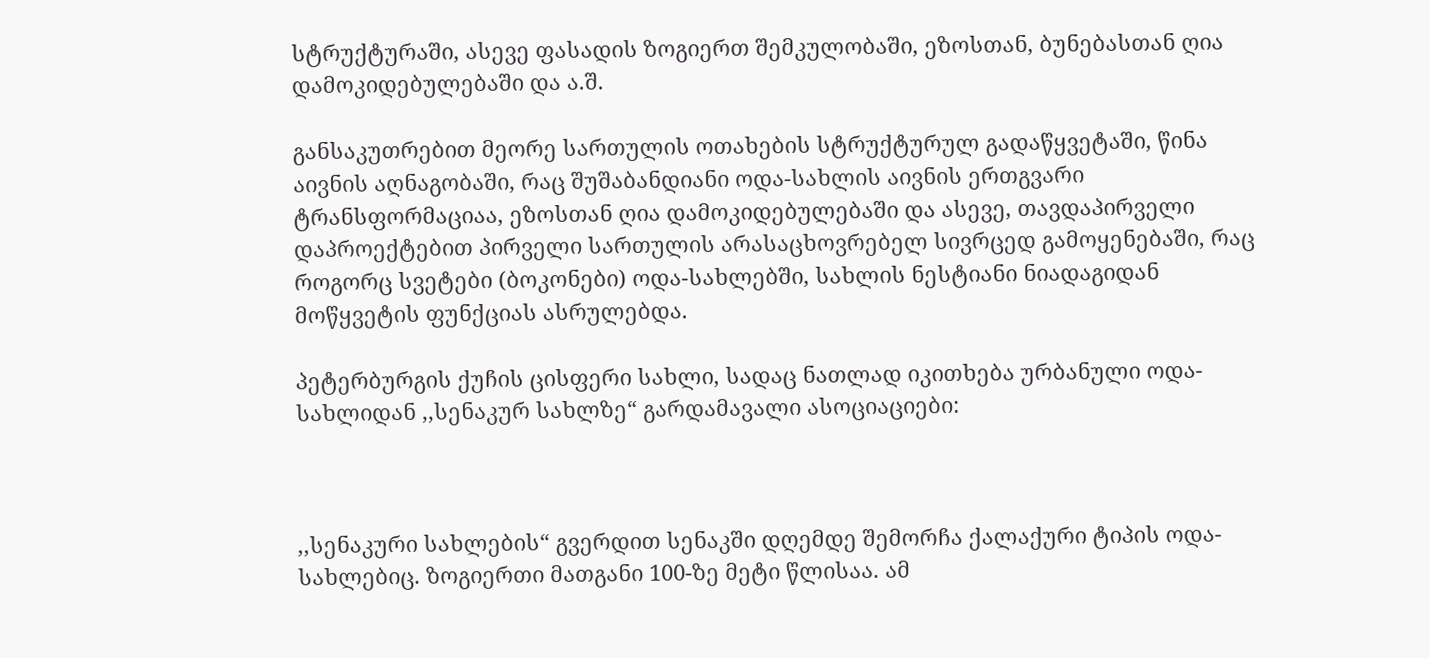სტრუქტურაში, ასევე ფასადის ზოგიერთ შემკულობაში, ეზოსთან, ბუნებასთან ღია დამოკიდებულებაში და ა.შ.

განსაკუთრებით მეორე სართულის ოთახების სტრუქტურულ გადაწყვეტაში, წინა აივნის აღნაგობაში, რაც შუშაბანდიანი ოდა-სახლის აივნის ერთგვარი ტრანსფორმაციაა, ეზოსთან ღია დამოკიდებულებაში და ასევე, თავდაპირველი დაპროექტებით პირველი სართულის არასაცხოვრებელ სივრცედ გამოყენებაში, რაც როგორც სვეტები (ბოკონები) ოდა-სახლებში, სახლის ნესტიანი ნიადაგიდან მოწყვეტის ფუნქციას ასრულებდა.

პეტერბურგის ქუჩის ცისფერი სახლი, სადაც ნათლად იკითხება ურბანული ოდა-სახლიდან ,,სენაკურ სახლზე“ გარდამავალი ასოციაციები:



,,სენაკური სახლების“ გვერდით სენაკში დღემდე შემორჩა ქალაქური ტიპის ოდა-სახლებიც. ზოგიერთი მათგანი 100-ზე მეტი წლისაა. ამ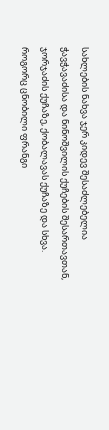სახლების ნახვა ჯერ კიდევ შესაძლებელია ჭავჭავაძისა და ნინოშვილის ქუჩების შესართავთან, ჯორჯაძის ქუჩაზე, ქობალავას ქუჩაზე და სხვა. როგორც ცნობილი ფრანგი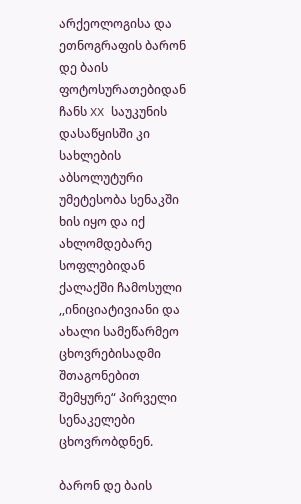არქეოლოგისა და ეთნოგრაფის ბარონ დე ბაის ფოტოსურათებიდან ჩანს XX საუკუნის დასაწყისში კი სახლების აბსოლუტური უმეტესობა სენაკში ხის იყო და იქ ახლომდებარე სოფლებიდან ქალაქში ჩამოსული ,,ინიციატივიანი და ახალი სამეწარმეო ცხოვრებისადმი შთაგონებით შემყურე“ პირველი სენაკელები ცხოვრობდნენ.

ბარონ დე ბაის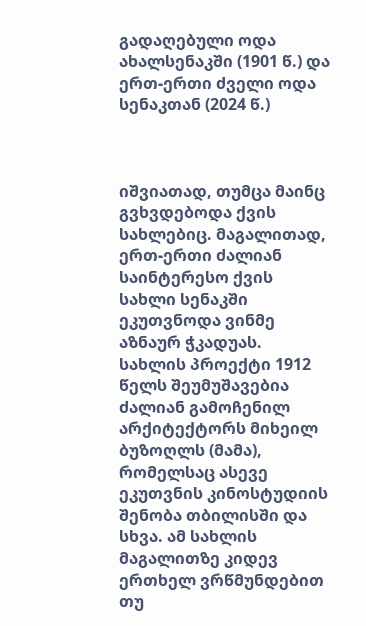გადაღებული ოდა ახალსენაკში (1901 წ.) და ერთ-ერთი ძველი ოდა სენაკთან (2024 წ.)



იშვიათად, თუმცა მაინც გვხვდებოდა ქვის სახლებიც. მაგალითად, ერთ-ერთი ძალიან საინტერესო ქვის სახლი სენაკში ეკუთვნოდა ვინმე აზნაურ ჭკადუას. სახლის პროექტი 1912 წელს შეუმუშავებია ძალიან გამოჩენილ არქიტექტორს მიხეილ ბუზოღლს (მამა), რომელსაც ასევე ეკუთვნის კინოსტუდიის შენობა თბილისში და სხვა. ამ სახლის მაგალითზე კიდევ ერთხელ ვრწმუნდებით თუ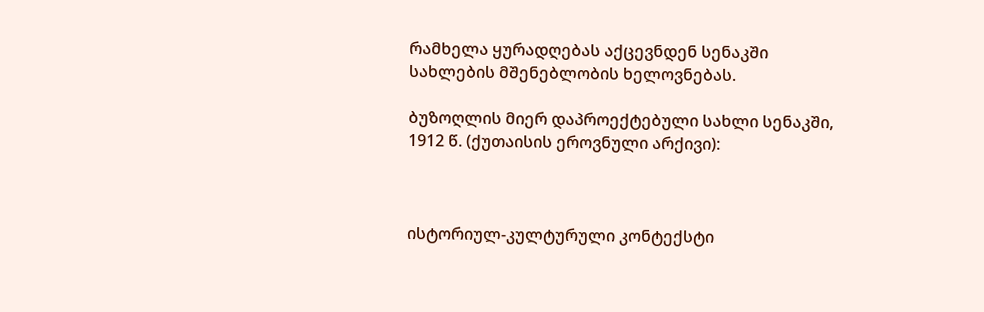რამხელა ყურადღებას აქცევნდენ სენაკში სახლების მშენებლობის ხელოვნებას.

ბუზოღლის მიერ დაპროექტებული სახლი სენაკში, 1912 წ. (ქუთაისის ეროვნული არქივი):



ისტორიულ-კულტურული კონტექსტი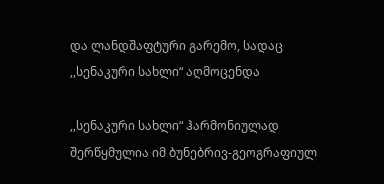და ლანდშაფტური გარემო, სადაც ,,სენაკური სახლი“ აღმოცენდა

,,სენაკური სახლი“ ჰარმონიულად შერწყმულია იმ ბუნებრივ-გეოგრაფიულ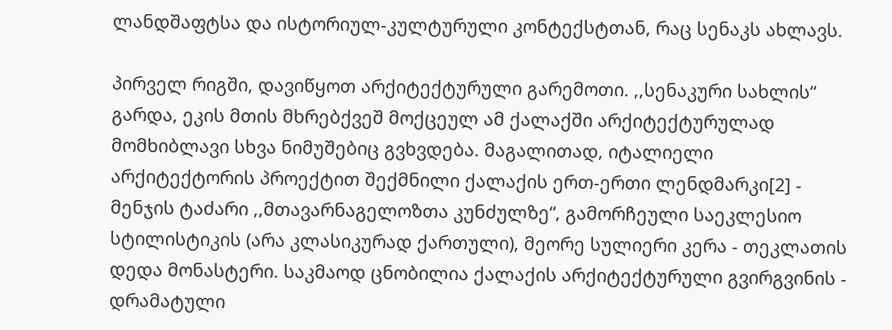ლანდშაფტსა და ისტორიულ-კულტურული კონტექსტთან, რაც სენაკს ახლავს.

პირველ რიგში, დავიწყოთ არქიტექტურული გარემოთი. ,,სენაკური სახლის“ გარდა, ეკის მთის მხრებქვეშ მოქცეულ ამ ქალაქში არქიტექტურულად მომხიბლავი სხვა ნიმუშებიც გვხვდება. მაგალითად, იტალიელი არქიტექტორის პროექტით შექმნილი ქალაქის ერთ-ერთი ლენდმარკი[2] - მენჯის ტაძარი ,,მთავარნაგელოზთა კუნძულზე“, გამორჩეული საეკლესიო სტილისტიკის (არა კლასიკურად ქართული), მეორე სულიერი კერა - თეკლათის დედა მონასტერი. საკმაოდ ცნობილია ქალაქის არქიტექტურული გვირგვინის - დრამატული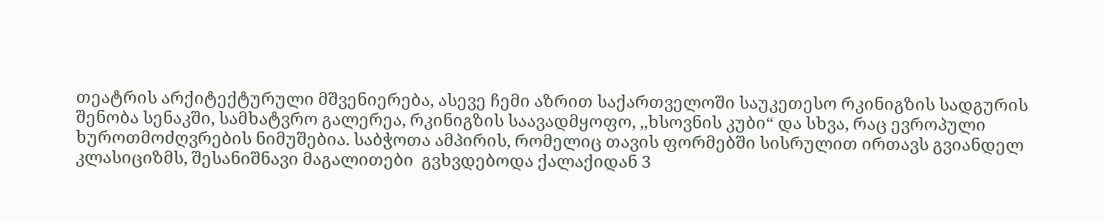თეატრის არქიტექტურული მშვენიერება, ასევე ჩემი აზრით საქართველოში საუკეთესო რკინიგზის სადგურის შენობა სენაკში, სამხატვრო გალერეა, რკინიგზის საავადმყოფო, ,,ხსოვნის კუბი“ და სხვა, რაც ევროპული ხუროთმოძღვრების ნიმუშებია. საბჭოთა ამპირის, რომელიც თავის ფორმებში სისრულით ირთავს გვიანდელ კლასიციზმს, შესანიშნავი მაგალითები  გვხვდებოდა ქალაქიდან 3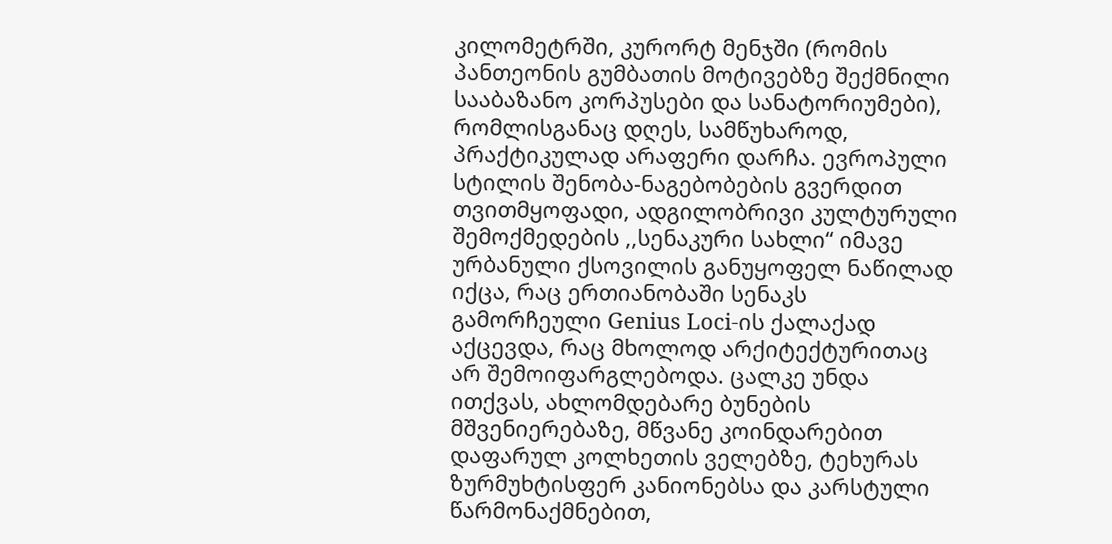კილომეტრში, კურორტ მენჯში (რომის პანთეონის გუმბათის მოტივებზე შექმნილი სააბაზანო კორპუსები და სანატორიუმები), რომლისგანაც დღეს, სამწუხაროდ, პრაქტიკულად არაფერი დარჩა. ევროპული სტილის შენობა-ნაგებობების გვერდით თვითმყოფადი, ადგილობრივი კულტურული შემოქმედების ,,სენაკური სახლი“ იმავე ურბანული ქსოვილის განუყოფელ ნაწილად იქცა, რაც ერთიანობაში სენაკს გამორჩეული Genius Loci-ის ქალაქად აქცევდა, რაც მხოლოდ არქიტექტურითაც არ შემოიფარგლებოდა. ცალკე უნდა ითქვას, ახლომდებარე ბუნების მშვენიერებაზე, მწვანე კოინდარებით დაფარულ კოლხეთის ველებზე, ტეხურას ზურმუხტისფერ კანიონებსა და კარსტული წარმონაქმნებით,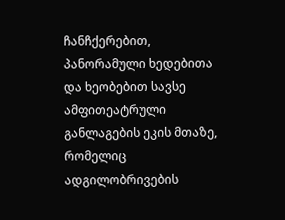ჩანჩქერებით, პანორამული ხედებითა და ხეობებით სავსე ამფითეატრული განლაგების ეკის მთაზე, რომელიც ადგილობრივების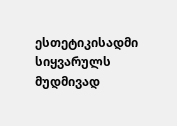ესთეტიკისადმი სიყვარულს მუდმივად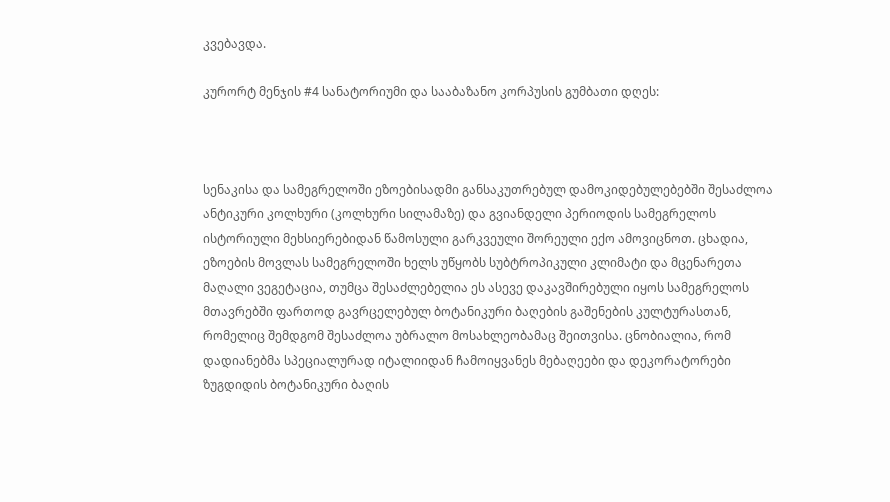კვებავდა.

კურორტ მენჯის #4 სანატორიუმი და სააბაზანო კორპუსის გუმბათი დღეს:



სენაკისა და სამეგრელოში ეზოებისადმი განსაკუთრებულ დამოკიდებულებებში შესაძლოა ანტიკური კოლხური (კოლხური სილამაზე) და გვიანდელი პერიოდის სამეგრელოს ისტორიული მეხსიერებიდან წამოსული გარკვეული შორეული ექო ამოვიცნოთ. ცხადია, ეზოების მოვლას სამეგრელოში ხელს უწყობს სუბტროპიკული კლიმატი და მცენარეთა მაღალი ვეგეტაცია, თუმცა შესაძლებელია ეს ასევე დაკავშირებული იყოს სამეგრელოს მთავრებში ფართოდ გავრცელებულ ბოტანიკური ბაღების გაშენების კულტურასთან, რომელიც შემდგომ შესაძლოა უბრალო მოსახლეობამაც შეითვისა. ცნობიალია, რომ დადიანებმა სპეციალურად იტალიიდან ჩამოიყვანეს მებაღეები და დეკორატორები  ზუგდიდის ბოტანიკური ბაღის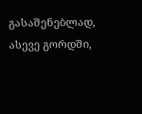გასაშენებლად, ასევე გორდში,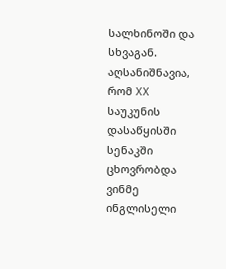სალხინოში და სხვაგან. აღსანიშნავია, რომ XX საუკუნის დასაწყისში სენაკში ცხოვრობდა ვინმე ინგლისელი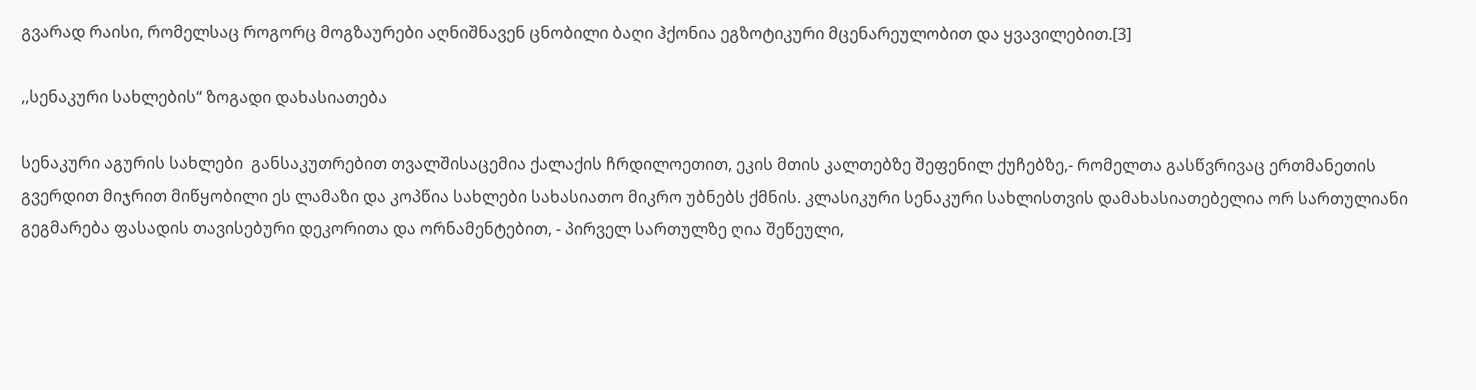გვარად რაისი, რომელსაც როგორც მოგზაურები აღნიშნავენ ცნობილი ბაღი ჰქონია ეგზოტიკური მცენარეულობით და ყვავილებით.[3]

,,სენაკური სახლების“ ზოგადი დახასიათება

სენაკური აგურის სახლები  განსაკუთრებით თვალშისაცემია ქალაქის ჩრდილოეთით, ეკის მთის კალთებზე შეფენილ ქუჩებზე,- რომელთა გასწვრივაც ერთმანეთის გვერდით მიჯრით მიწყობილი ეს ლამაზი და კოპწია სახლები სახასიათო მიკრო უბნებს ქმნის. კლასიკური სენაკური სახლისთვის დამახასიათებელია ორ სართულიანი გეგმარება ფასადის თავისებური დეკორითა და ორნამენტებით, - პირველ სართულზე ღია შეწეული,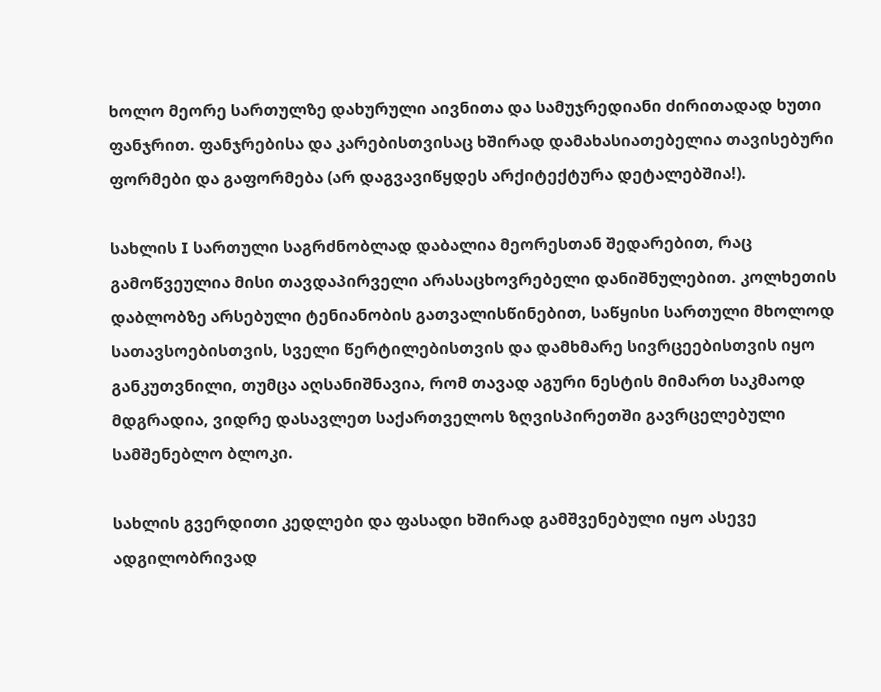ხოლო მეორე სართულზე დახურული აივნითა და სამუჯრედიანი ძირითადად ხუთი ფანჯრით. ფანჯრებისა და კარებისთვისაც ხშირად დამახასიათებელია თავისებური ფორმები და გაფორმება (არ დაგვავიწყდეს არქიტექტურა დეტალებშია!).

სახლის I სართული საგრძნობლად დაბალია მეორესთან შედარებით, რაც გამოწვეულია მისი თავდაპირველი არასაცხოვრებელი დანიშნულებით. კოლხეთის დაბლობზე არსებული ტენიანობის გათვალისწინებით, საწყისი სართული მხოლოდ სათავსოებისთვის, სველი წერტილებისთვის და დამხმარე სივრცეებისთვის იყო განკუთვნილი, თუმცა აღსანიშნავია, რომ თავად აგური ნესტის მიმართ საკმაოდ მდგრადია, ვიდრე დასავლეთ საქართველოს ზღვისპირეთში გავრცელებული სამშენებლო ბლოკი.

სახლის გვერდითი კედლები და ფასადი ხშირად გამშვენებული იყო ასევე ადგილობრივად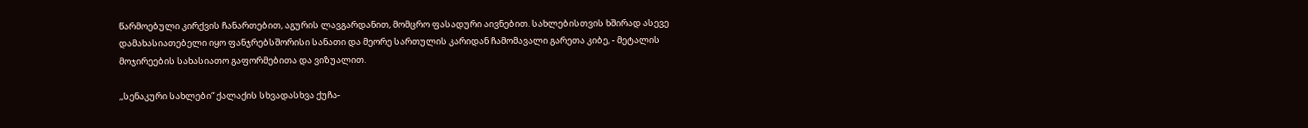წარმოებული კირქვის ჩანართებით, აგურის ლავგარდანით, მომცრო ფასადური აივნებით. სახლებისთვის ხშირად ასევე დამახასიათებელი იყო ფანჯრებსშორისი სანათი და მეორე სართულის კარიდან ჩამომავალი გარეთა კიბე, - მეტალის მოჯირეების სახასიათო გაფორმებითა და ვიზუალით.

,,სენაკური სახლები“ ქალაქის სხვადასხვა ქუჩა-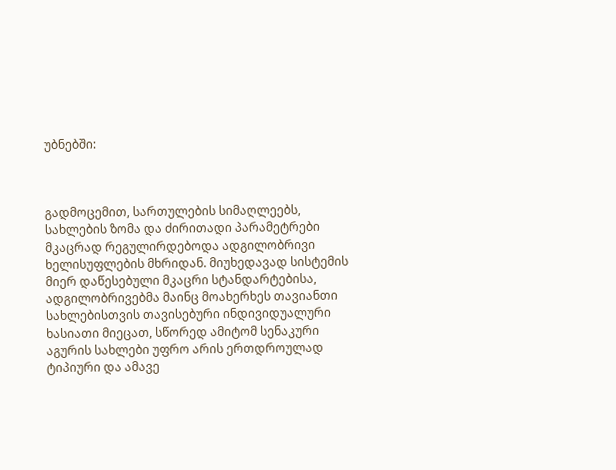უბნებში:



გადმოცემით, სართულების სიმაღლეებს, სახლების ზომა და ძირითადი პარამეტრები მკაცრად რეგულირდებოდა ადგილობრივი ხელისუფლების მხრიდან. მიუხედავად სისტემის მიერ დაწესებული მკაცრი სტანდარტებისა, ადგილობრივებმა მაინც მოახერხეს თავიანთი სახლებისთვის თავისებური ინდივიდუალური ხასიათი მიეცათ, სწორედ ამიტომ სენაკური აგურის სახლები უფრო არის ერთდროულად ტიპიური და ამავე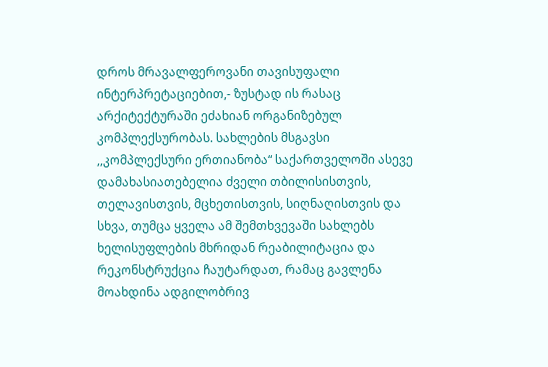დროს მრავალფეროვანი თავისუფალი ინტერპრეტაციებით,- ზუსტად ის რასაც  არქიტექტურაში ეძახიან ორგანიზებულ კომპლექსურობას. სახლების მსგავსი ,,კომპლექსური ერთიანობა“ საქართველოში ასევე დამახასიათებელია ძველი თბილისისთვის, თელავისთვის, მცხეთისთვის, სიღნაღისთვის და სხვა, თუმცა ყველა ამ შემთხვევაში სახლებს ხელისუფლების მხრიდან რეაბილიტაცია და რეკონსტრუქცია ჩაუტარდათ, რამაც გავლენა მოახდინა ადგილობრივ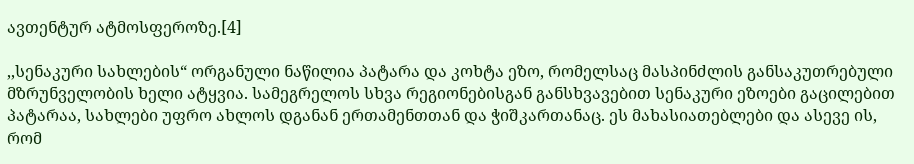ავთენტურ ატმოსფეროზე.[4]

,,სენაკური სახლების“ ორგანული ნაწილია პატარა და კოხტა ეზო, რომელსაც მასპინძლის განსაკუთრებული მზრუნველობის ხელი ატყვია. სამეგრელოს სხვა რეგიონებისგან განსხვავებით სენაკური ეზოები გაცილებით პატარაა, სახლები უფრო ახლოს დგანან ერთამენთთან და ჭიშკართანაც. ეს მახასიათებლები და ასევე ის, რომ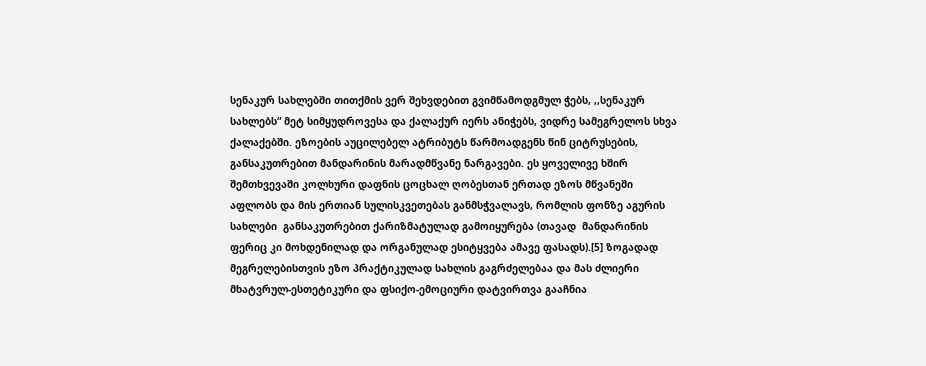სენაკურ სახლებში თითქმის ვერ შეხვდებით გვიმწამოდგმულ ჭებს, ,,სენაკურ სახლებს“ მეტ სიმყუდროვესა და ქალაქურ იერს ანიჭებს, ვიდრე სამეგრელოს სხვა ქალაქებში. ეზოების აუცილებელ ატრიბუტს წარმოადგენს წინ ციტრუსების, განსაკუთრებით მანდარინის მარადმწვანე ნარგავები. ეს ყოველივე ხშირ შემთხვევაში კოლხური დაფნის ცოცხალ ღობესთან ერთად ეზოს მწვანეში აფლობს და მის ერთიან სულისკვეთებას განმსჭვალავს, რომლის ფონზე აგურის სახლები  განსაკუთრებით ქარიზმატულად გამოიყურება (თავად  მანდარინის ფერიც კი მოხდენილად და ორგანულად ესიტყვება ამავე ფასადს).[5] ზოგადად მეგრელებისთვის ეზო პრაქტიკულად სახლის გაგრძელებაა და მას ძლიერი მხატვრულ-ესთეტიკური და ფსიქო-ემოციური დატვირთვა გააჩნია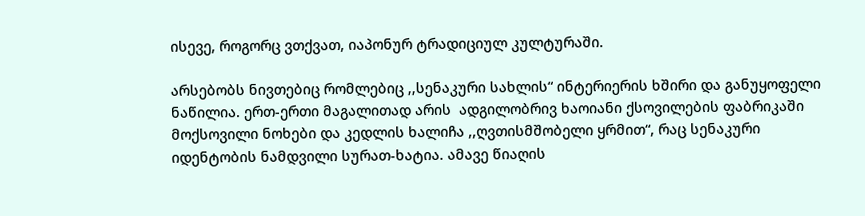ისევე, როგორც ვთქვათ, იაპონურ ტრადიციულ კულტურაში.

არსებობს ნივთებიც რომლებიც ,,სენაკური სახლის“ ინტერიერის ხშირი და განუყოფელი ნაწილია. ერთ-ერთი მაგალითად არის  ადგილობრივ ხაოიანი ქსოვილების ფაბრიკაში მოქსოვილი ნოხები და კედლის ხალიჩა ,,ღვთისმშობელი ყრმით“, რაც სენაკური იდენტობის ნამდვილი სურათ-ხატია. ამავე წიაღის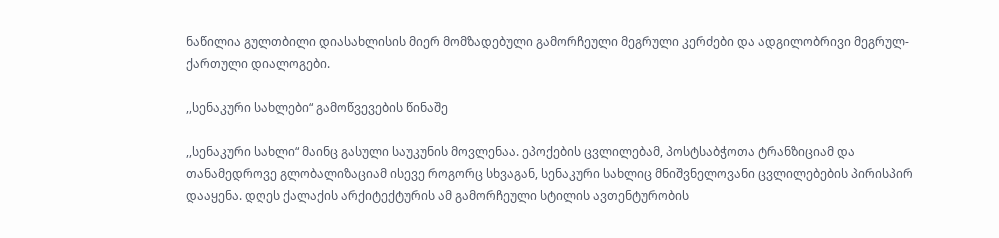ნაწილია გულთბილი დიასახლისის მიერ მომზადებული გამორჩეული მეგრული კერძები და ადგილობრივი მეგრულ-ქართული დიალოგები.

,,სენაკური სახლები“ გამოწვევების წინაშე

,,სენაკური სახლი“ მაინც გასული საუკუნის მოვლენაა. ეპოქების ცვლილებამ, პოსტსაბჭოთა ტრანზიციამ და თანამედროვე გლობალიზაციამ ისევე როგორც სხვაგან, სენაკური სახლიც მნიშვნელოვანი ცვლილებების პირისპირ დააყენა. დღეს ქალაქის არქიტექტურის ამ გამორჩეული სტილის ავთენტურობის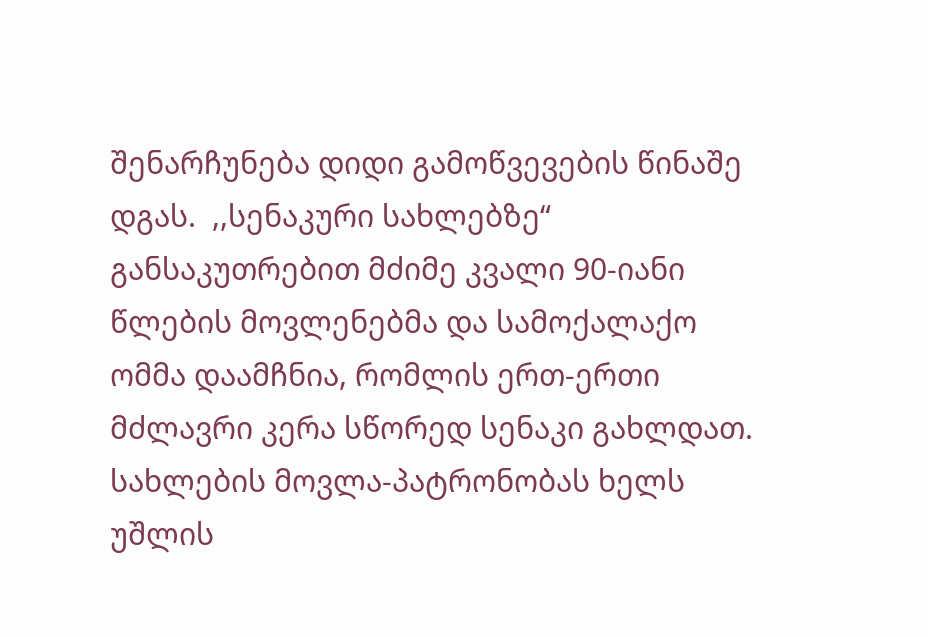შენარჩუნება დიდი გამოწვევების წინაშე დგას.  ,,სენაკური სახლებზე“ განსაკუთრებით მძიმე კვალი 90-იანი წლების მოვლენებმა და სამოქალაქო ომმა დაამჩნია, რომლის ერთ-ერთი მძლავრი კერა სწორედ სენაკი გახლდათ. სახლების მოვლა-პატრონობას ხელს უშლის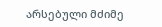არსებული მძიმე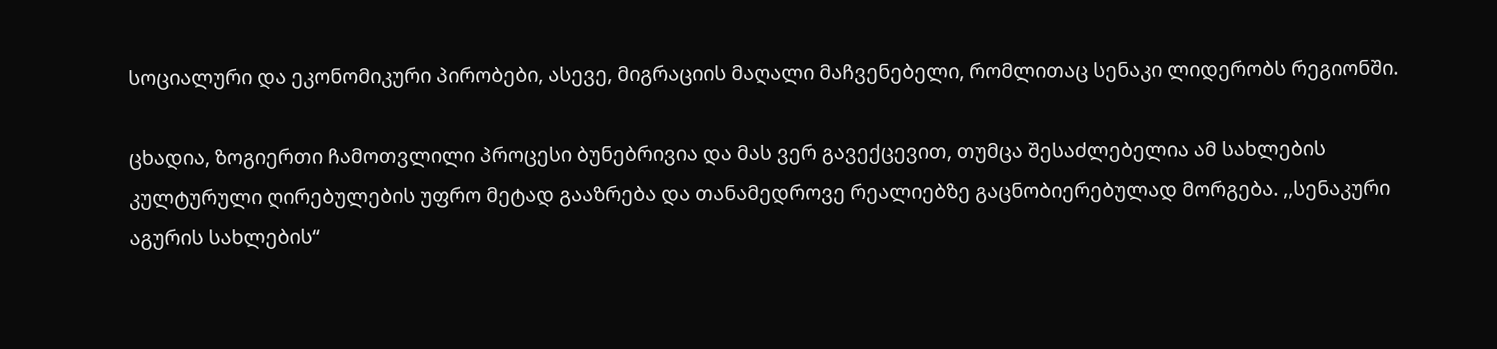სოციალური და ეკონომიკური პირობები, ასევე, მიგრაციის მაღალი მაჩვენებელი, რომლითაც სენაკი ლიდერობს რეგიონში.

ცხადია, ზოგიერთი ჩამოთვლილი პროცესი ბუნებრივია და მას ვერ გავექცევით, თუმცა შესაძლებელია ამ სახლების კულტურული ღირებულების უფრო მეტად გააზრება და თანამედროვე რეალიებზე გაცნობიერებულად მორგება. ,,სენაკური აგურის სახლების“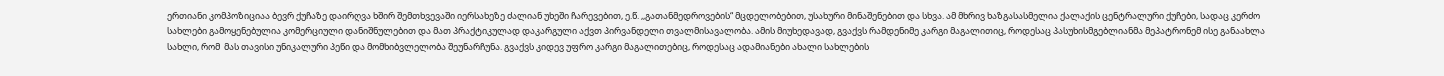ერთიანი კომპოზიციაა ბევრ ქუჩაზე დაირღვა ხშირ შემთხვევაში იერსახეზე ძალიან უხეში ჩარევებით, ე.წ. ,,გათანმედროვების“ მცდელობებით, უსახური მინაშენებით და სხვა. ამ მხრივ ხაზგასასმელია ქალაქის ცენტრალური ქუჩები, სადაც კერძო სახლები გამოყენებულია კომერციული დანიშნულებით და მათ პრაქტიკულად დაკარგული აქვთ პირვანდელი თვალმისავალობა. ამის მიუხედავად, გვაქვს რამდენიმე კარგი მაგალითიც, როდესაც პასუხისმგებლიანმა მეპატრონემ ისე განაახლა სახლი, რომ  მას თავისი უნიკალური პეწი და მომხიბვლელობა შეუნარჩუნა. გვაქვს კიდევ უფრო კარგი მაგალითებიც, როდესაც ადამიანები ახალი სახლების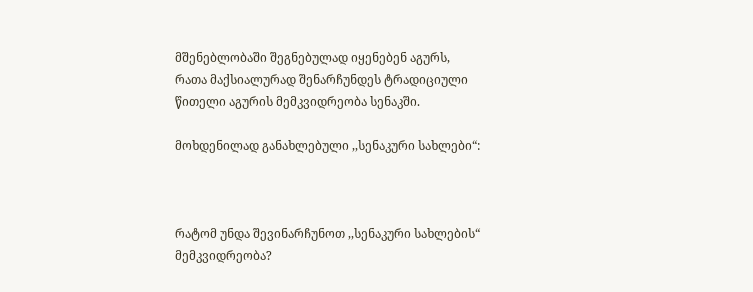მშენებლობაში შეგნებულად იყენებენ აგურს, რათა მაქსიალურად შენარჩუნდეს ტრადიციული წითელი აგურის მემკვიდრეობა სენაკში.

მოხდენილად განახლებული ,,სენაკური სახლები“:



რატომ უნდა შევინარჩუნოთ ,,სენაკური სახლების“ მემკვიდრეობა?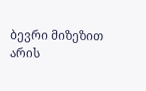ბევრი მიზეზით არის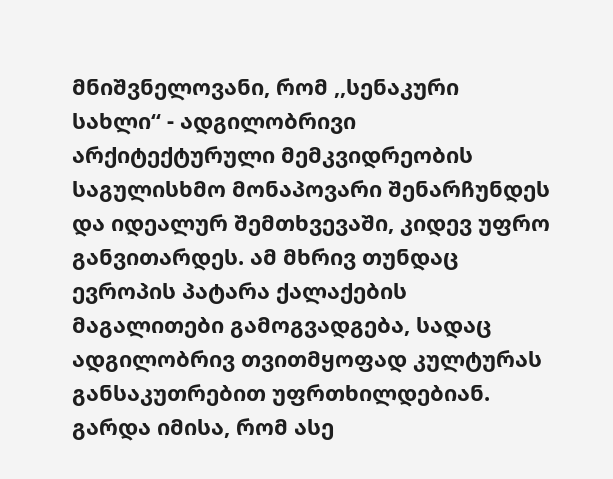მნიშვნელოვანი, რომ ,,სენაკური სახლი“ - ადგილობრივი არქიტექტურული მემკვიდრეობის საგულისხმო მონაპოვარი შენარჩუნდეს და იდეალურ შემთხვევაში, კიდევ უფრო განვითარდეს. ამ მხრივ თუნდაც ევროპის პატარა ქალაქების მაგალითები გამოგვადგება, სადაც ადგილობრივ თვითმყოფად კულტურას განსაკუთრებით უფრთხილდებიან. გარდა იმისა, რომ ასე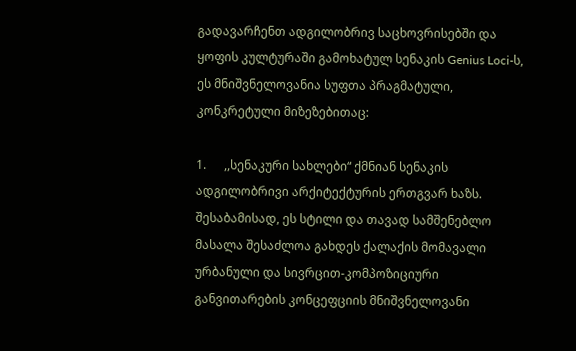გადავარჩენთ ადგილობრივ საცხოვრისებში და ყოფის კულტურაში გამოხატულ სენაკის Genius Loci-ს, ეს მნიშვნელოვანია სუფთა პრაგმატული, კონკრეტული მიზეზებითაც:

1.      ,,სენაკური სახლები“ ქმნიან სენაკის ადგილობრივი არქიტექტურის ერთგვარ ხაზს. შესაბამისად, ეს სტილი და თავად სამშენებლო მასალა შესაძლოა გახდეს ქალაქის მომავალი ურბანული და სივრცით-კომპოზიციური განვითარების კონცეფციის მნიშვნელოვანი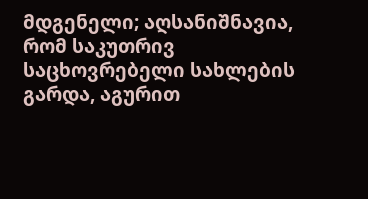მდგენელი; აღსანიშნავია, რომ საკუთრივ საცხოვრებელი სახლების გარდა, აგურით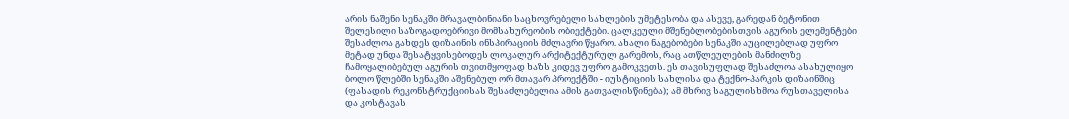არის ნაშენი სენაკში მრავალბინიანი საცხოვრებელი სახლების უმეტესობა და ასევე, გარედან ბეტონით შელესილი საზოგადოებრივი მომსახურეობის ობიექტები. ცალკეული მშენებლობებისთვის აგურის ელემენტები შესაძლოა გახდეს დიზაინის ინსპირაციის მძლავრი წყარო. ახალი ნაგებობები სენაკში აუცილებლად უფრო მეტად უნდა შესატყვისებოდეს ლოკალურ არქიტექტურულ გარემოს, რაც ათწლეულების მანძილზე ჩამოყალიბებულ აგურის თვითმყოფად ხაზს კიდევ უფრო გამოკვეთს. ეს თავისუფლად შესაძლოა ასახულიყო ბოლო წლებში სენაკში აშენებულ ორ მთავარ პროექტში - იუსტიციის სახლისა და ტექნო-პარკის დიზაინშიც (ფასადის რეკონსტრუქციისას შესაძლებელია ამის გათვალისწინება); ამ მხრივ საგულისხმოა რუსთაველისა და კოსტავას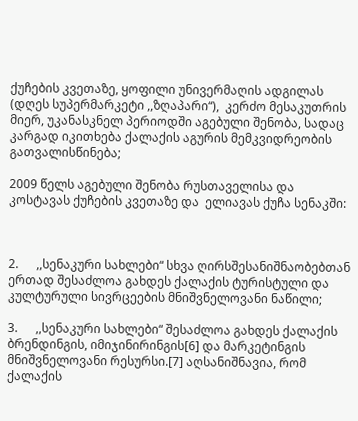ქუჩების კვეთაზე, ყოფილი უნივერმაღის ადგილას (დღეს სუპერმარკეტი ,,ზღაპარი“),  კერძო მესაკუთრის მიერ, უკანასკნელ პერიოდში აგებული შენობა, სადაც კარგად იკითხება ქალაქის აგურის მემკვიდრეობის გათვალისწინება;

2009 წელს აგებული შენობა რუსთაველისა და კოსტავას ქუჩების კვეთაზე და  ელიავას ქუჩა სენაკში:



2.      ,,სენაკური სახლები“ სხვა ღირსშესანიშნაობებთან ერთად შესაძლოა გახდეს ქალაქის ტურისტული და კულტურული სივრცეების მნიშვნელოვანი ნაწილი;

3.      ,,სენაკური სახლები“ შესაძლოა გახდეს ქალაქის ბრენდინგის, იმიჯინირინგის[6] და მარკეტინგის მნიშვნელოვანი რესურსი.[7] აღსანიშნავია, რომ ქალაქის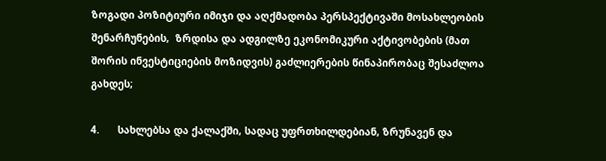ზოგადი პოზიტიური იმიჯი და აღქმადობა პერსპექტივაში მოსახლეობის შენარჩუნების,  ზრდისა და ადგილზე ეკონომიკური აქტივობების (მათ შორის ინვესტიციების მოზიდვის) გაძლიერების წინაპირობაც შესაძლოა გახდეს;

4.      სახლებსა და ქალაქში, სადაც უფრთხილდებიან, ზრუნავენ და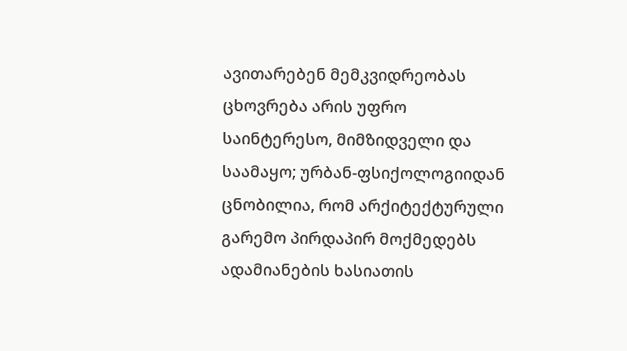ავითარებენ მემკვიდრეობას ცხოვრება არის უფრო საინტერესო, მიმზიდველი და საამაყო; ურბან-ფსიქოლოგიიდან ცნობილია, რომ არქიტექტურული გარემო პირდაპირ მოქმედებს ადამიანების ხასიათის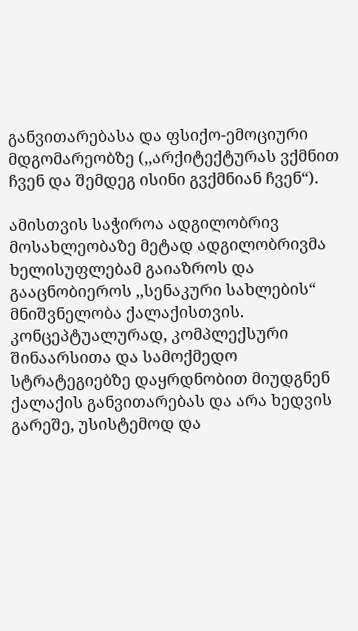განვითარებასა და ფსიქო-ემოციური მდგომარეობზე (,,არქიტექტურას ვქმნით ჩვენ და შემდეგ ისინი გვქმნიან ჩვენ“).

ამისთვის საჭიროა ადგილობრივ მოსახლეობაზე მეტად ადგილობრივმა ხელისუფლებამ გაიაზროს და გააცნობიეროს ,,სენაკური სახლების“ მნიშვნელობა ქალაქისთვის. კონცეპტუალურად, კომპლექსური შინაარსითა და სამოქმედო სტრატეგიებზე დაყრდნობით მიუდგნენ ქალაქის განვითარებას და არა ხედვის გარეშე, უსისტემოდ და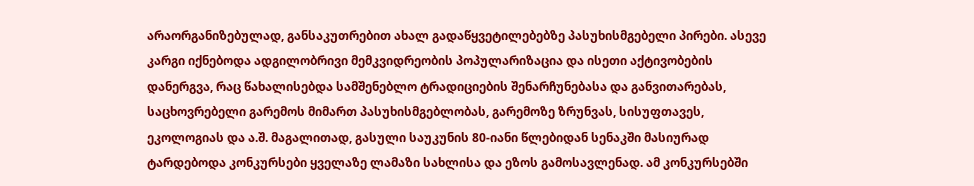არაორგანიზებულად, განსაკუთრებით ახალ გადაწყვეტილებებზე პასუხისმგებელი პირები. ასევე კარგი იქნებოდა ადგილობრივი მემკვიდრეობის პოპულარიზაცია და ისეთი აქტივობების დანერგვა, რაც წახალისებდა სამშენებლო ტრადიციების შენარჩუნებასა და განვითარებას, საცხოვრებელი გარემოს მიმართ პასუხისმგებლობას, გარემოზე ზრუნვას, სისუფთავეს, ეკოლოგიას და ა.შ. მაგალითად, გასული საუკუნის 80-იანი წლებიდან სენაკში მასიურად ტარდებოდა კონკურსები ყველაზე ლამაზი სახლისა და ეზოს გამოსავლენად. ამ კონკურსებში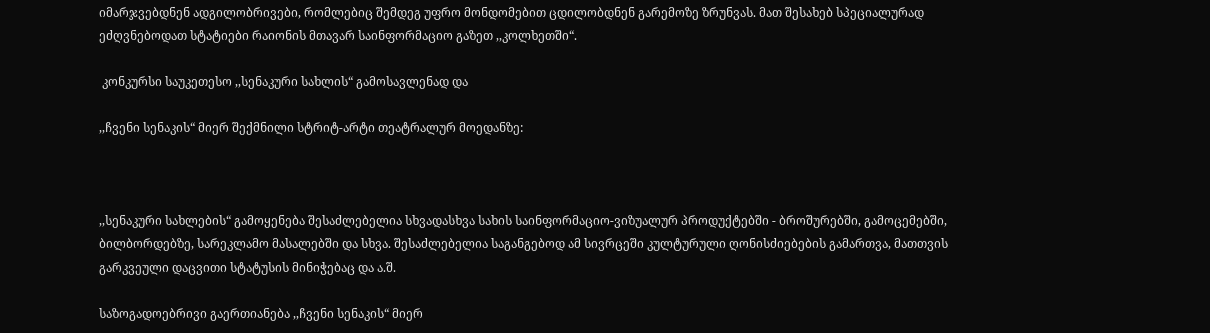იმარჯვებდნენ ადგილობრივები, რომლებიც შემდეგ უფრო მონდომებით ცდილობდნენ გარემოზე ზრუნვას. მათ შესახებ სპეციალურად ეძღვნებოდათ სტატიები რაიონის მთავარ საინფორმაციო გაზეთ ,,კოლხეთში“.

 კონკურსი საუკეთესო ,,სენაკური სახლის“ გამოსავლენად და

,,ჩვენი სენაკის“ მიერ შექმნილი სტრიტ-არტი თეატრალურ მოედანზე:



,,სენაკური სახლების“ გამოყენება შესაძლებელია სხვადასხვა სახის საინფორმაციო-ვიზუალურ პროდუქტებში - ბროშურებში, გამოცემებში, ბილბორდებზე, სარეკლამო მასალებში და სხვა. შესაძლებელია საგანგებოდ ამ სივრცეში კულტურული ღონისძიებების გამართვა, მათთვის გარკვეული დაცვითი სტატუსის მინიჭებაც და ა.შ.

საზოგადოებრივი გაერთიანება ,,ჩვენი სენაკის“ მიერ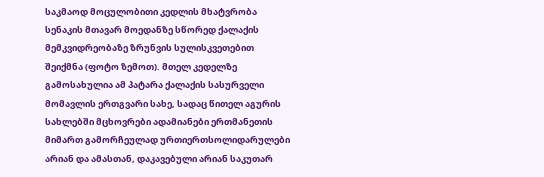საკმაოდ მოცულობითი კედლის მხატვრობა სენაკის მთავარ მოედანზე სწორედ ქალაქის მემკვიდრეობაზე ზრუნვის სულისკვეთებით შეიქმნა (ფოტო ზემოთ). მთელ კედელზე გამოსახულია ამ პატარა ქალაქის სასურველი მომავლის ერთგვარი სახე, სადაც წითელ აგურის სახლებში მცხოვრები ადამიანები ერთმანეთის მიმართ გამორჩეულად ურთიერთსოლიდარულები არიან და ამასთან, დაკავებული არიან საკუთარ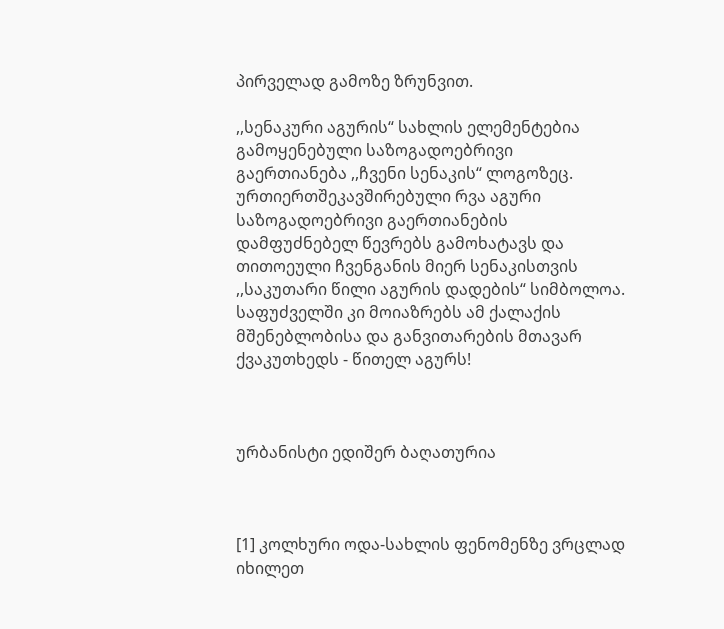პირველად გამოზე ზრუნვით.

,,სენაკური აგურის“ სახლის ელემენტებია გამოყენებული საზოგადოებრივი გაერთიანება ,,ჩვენი სენაკის“ ლოგოზეც. ურთიერთშეკავშირებული რვა აგური საზოგადოებრივი გაერთიანების დამფუძნებელ წევრებს გამოხატავს და თითოეული ჩვენგანის მიერ სენაკისთვის ,,საკუთარი წილი აგურის დადების“ სიმბოლოა. საფუძველში კი მოიაზრებს ამ ქალაქის მშენებლობისა და განვითარების მთავარ ქვაკუთხედს - წითელ აგურს!



ურბანისტი ედიშერ ბაღათურია



[1] კოლხური ოდა-სახლის ფენომენზე ვრცლად იხილეთ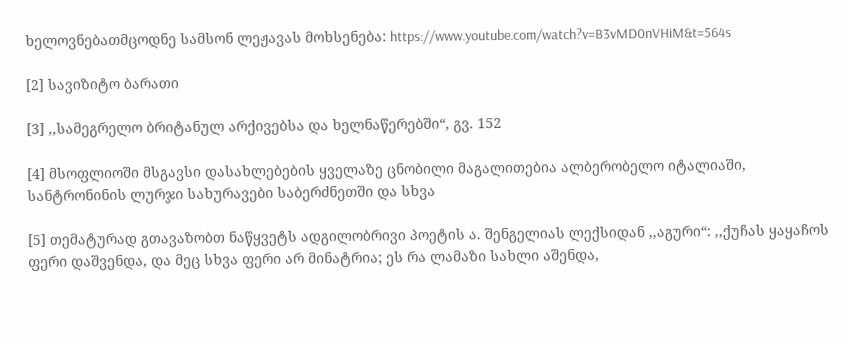ხელოვნებათმცოდნე სამსონ ლეჟავას მოხსენება: https://www.youtube.com/watch?v=B3vMD0nVHiM&t=564s

[2] სავიზიტო ბარათი

[3] ,,სამეგრელო ბრიტანულ არქივებსა და ხელნაწერებში“, გვ. 152

[4] მსოფლიოში მსგავსი დასახლებების ყველაზე ცნობილი მაგალითებია ალბერობელო იტალიაში, სანტრონინის ლურჯი სახურავები საბერძნეთში და სხვა

[5] თემატურად გთავაზობთ ნაწყვეტს ადგილობრივი პოეტის ა. შენგელიას ლექსიდან ,,აგური“: ,,ქუჩას ყაყაჩოს ფერი დაშვენდა, და მეც სხვა ფერი არ მინატრია; ეს რა ლამაზი სახლი აშენდა,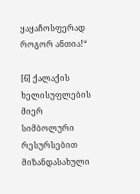ყაყაჩოსფერად როგორ ანთია!“

[6] ქალაქის ხელისუფლების მიერ სიმბოლური რესურსებით მიზანდასახული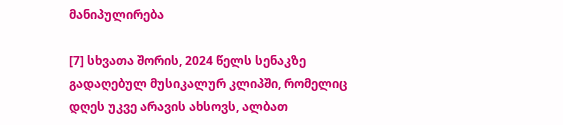მანიპულირება

[7] სხვათა შორის, 2024 წელს სენაკზე გადაღებულ მუსიკალურ კლიპში, რომელიც დღეს უკვე არავის ახსოვს, ალბათ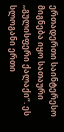ერთადერთი საინტერესო მიგნება იყო სათაური ,,გულისფერი ქალაქი“. ეს სლოგანი ერთი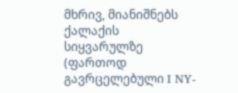მხრივ, მიანიშნებს ქალაქის სიყვარულზე (ფართოდ გავრცელებული I NY-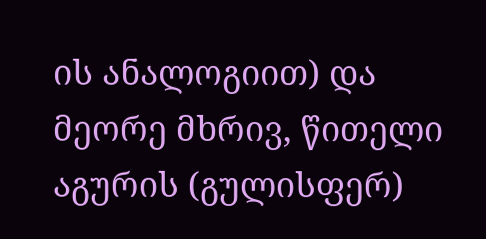ის ანალოგიით) და მეორე მხრივ, წითელი აგურის (გულისფერ)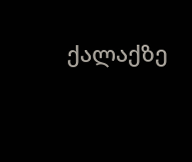ქალაქზე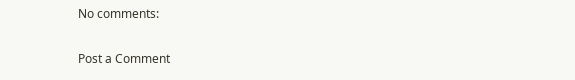No comments:

Post a Comment